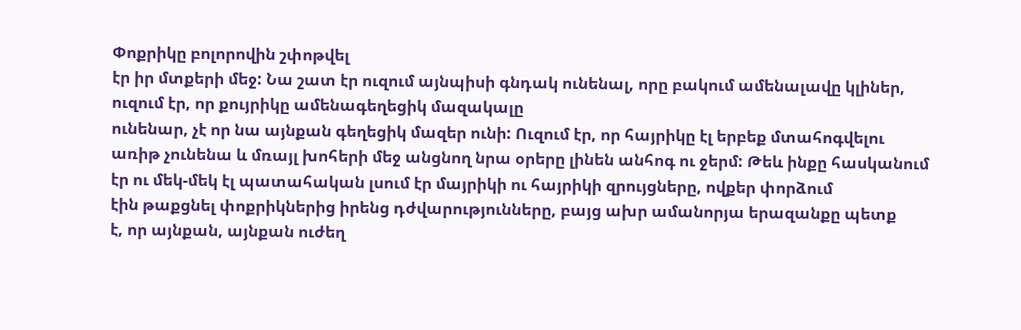Փոքրիկը բոլորովին շփոթվել
էր իր մտքերի մեջ: Նա շատ էր ուզում այնպիսի գնդակ ունենալ, որը բակում ամենալավը կլիներ,
ուզում էր, որ քույրիկը ամենագեղեցիկ մազակալը
ունենար, չէ որ նա այնքան գեղեցիկ մազեր ունի: Ուզում էր, որ հայրիկը էլ երբեք մտահոգվելու
առիթ չունենա և մռայլ խոհերի մեջ անցնող նրա օրերը լինեն անհոգ ու ջերմ: Թեև ինքը հասկանում
էր ու մեկ-մեկ էլ պատահական լսում էր մայրիկի ու հայրիկի զրույցները, ովքեր փորձում
էին թաքցնել փոքրիկներից իրենց դժվարությունները, բայց ախր ամանորյա երազանքը պետք
է, որ այնքան, այնքան ուժեղ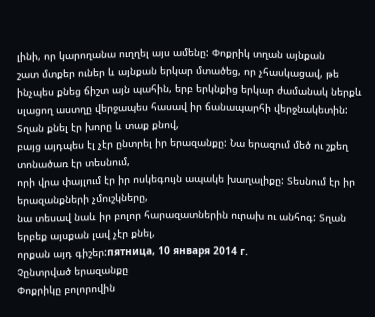լինի, որ կարողանա ուղղել այս ամենը: Փոքրիկ տղան այնքան
շատ մտքեր ուներ և այնքան երկար մտածեց, որ չհասկացավ, թե ինչպես քնեց ճիշտ այն պահին, երբ երկնքից երկար ժամանակ ներքև
սլացող աստղը վերջապես հասավ իր ճանապարհի վերջնակետին: Տղան քնել էր խորը և տաք քնով,
բայց այդպես էլ չէր ընտրել իր երազանքը: Նա երազում մեծ ու շքեղ տոնածառ էր տեսնում,
որի վրա փայլում էր իր ոսկեգույն ապակե խաղալիքը: Տեսնում էր իր երազանքների չմուշկները,
նա տեսավ նաև իր բոլոր հարազատներին ուրախ ու անհոգ: Տղան երբեք այսքան լավ չէր քնել,
որքան այդ գիշեր:пятница, 10 января 2014 г.
Չընտրված երազանքը
Փոքրիկը բոլորովին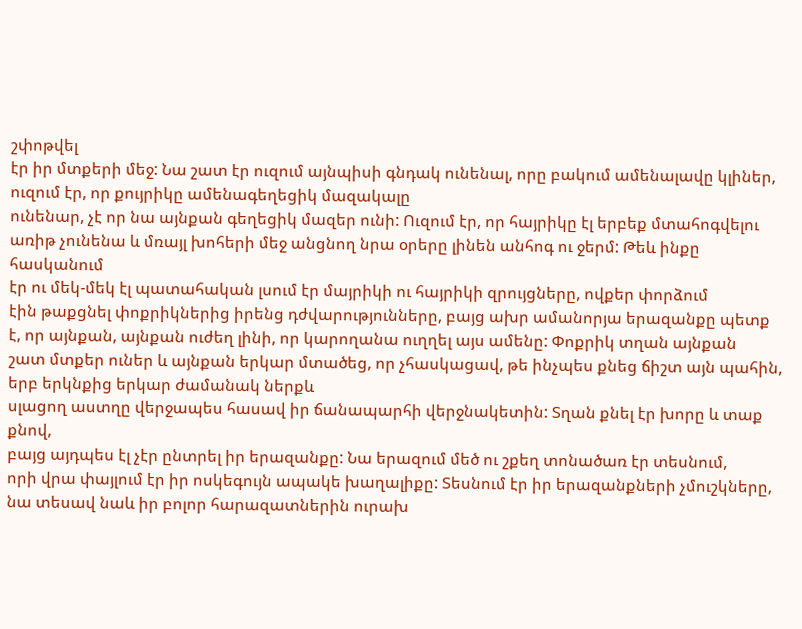շփոթվել
էր իր մտքերի մեջ: Նա շատ էր ուզում այնպիսի գնդակ ունենալ, որը բակում ամենալավը կլիներ,
ուզում էր, որ քույրիկը ամենագեղեցիկ մազակալը
ունենար, չէ որ նա այնքան գեղեցիկ մազեր ունի: Ուզում էր, որ հայրիկը էլ երբեք մտահոգվելու
առիթ չունենա և մռայլ խոհերի մեջ անցնող նրա օրերը լինեն անհոգ ու ջերմ: Թեև ինքը հասկանում
էր ու մեկ-մեկ էլ պատահական լսում էր մայրիկի ու հայրիկի զրույցները, ովքեր փորձում
էին թաքցնել փոքրիկներից իրենց դժվարությունները, բայց ախր ամանորյա երազանքը պետք
է, որ այնքան, այնքան ուժեղ լինի, որ կարողանա ուղղել այս ամենը: Փոքրիկ տղան այնքան
շատ մտքեր ուներ և այնքան երկար մտածեց, որ չհասկացավ, թե ինչպես քնեց ճիշտ այն պահին, երբ երկնքից երկար ժամանակ ներքև
սլացող աստղը վերջապես հասավ իր ճանապարհի վերջնակետին: Տղան քնել էր խորը և տաք քնով,
բայց այդպես էլ չէր ընտրել իր երազանքը: Նա երազում մեծ ու շքեղ տոնածառ էր տեսնում,
որի վրա փայլում էր իր ոսկեգույն ապակե խաղալիքը: Տեսնում էր իր երազանքների չմուշկները,
նա տեսավ նաև իր բոլոր հարազատներին ուրախ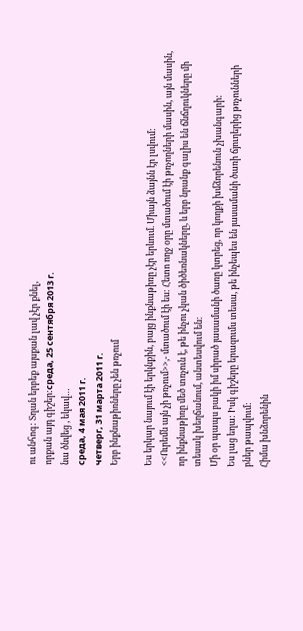ու անհոգ: Տղան երբեք այսքան լավ չէր քնել,
որքան այդ գիշեր:среда, 25 сентября 2013 г.
նա ծնվեց , եկավ…
среда, 4 мая 2011 г.
четверг, 31 марта 2011 г.
Երբ ինքնաթիռները չեն թռչում

Ես երկար նայում էի երկնքին, բայց ինքնաթիռը չէր երևում. Միայն ձայնն էր լսվում:
<<Ուրեմն այն չի թռչում>>,- մտածում էի ես: Հետո ողջ օրը մտածում էի թռչողների մասին, այն մասին, որ ինքնաթիռը մեծ տռչուն է, թե ինչու չկան ծիծեռնակները, և երբ նրանք գալիս են ճնճղուկները մի տեսակ խեղճանում, անտեսվում են:
Մի օր պապս բակի իմ սիրած յասամանի ծառը կտրեց, որ կողքի խմձորենուն չխանգարի:
Ես լաց եղա: Իսկ գիշերը երազումս տեսա, թե ինչեպես են յասամանի ծառի ճյուղերից թռչունների բներ թապվում:
Հիմա խնձորենին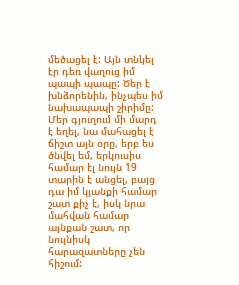մեծացել է: Այն տնկել էր դեռ վաղուց իմ պապի պապը: Ծեր է խնձորենին, ինչպես իմ նախապապի շիրիմը: Մեր գյուղում մի մարդ է եղել, նա մահացել է ճիշտ այն օրը, երբ ես ծնվել եմ, երկուսիս համար էլ նույն 19 տարին է անցել, բայց դա իմ կյանքի համար շատ քիչ է, իսկ նրա մահվան համար այնքան շատ, որ նույնիսկ հարազատները չեն հիշում: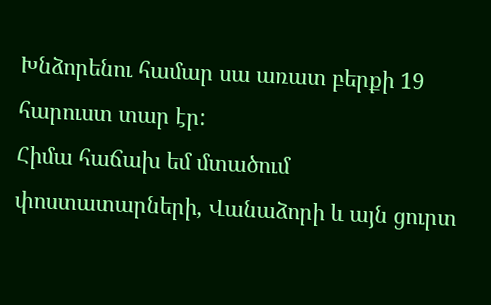Խնձորենու համար սա առատ բերքի 19 հարուստ տար էր:
Հիմա հաճախ եմ մտածում փոստատարների, Վանաձորի և այն ցուրտ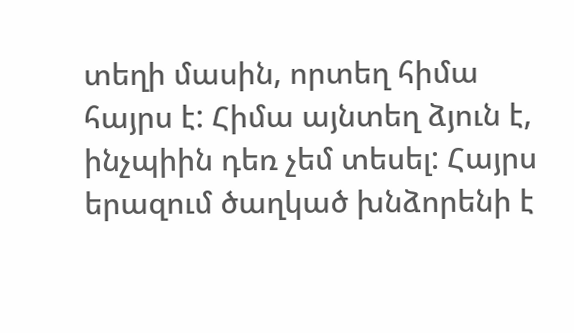տեղի մասին, որտեղ հիմա հայրս է: Հիմա այնտեղ ձյուն է, ինչպիին դեռ չեմ տեսել: Հայրս երազում ծաղկած խնձորենի է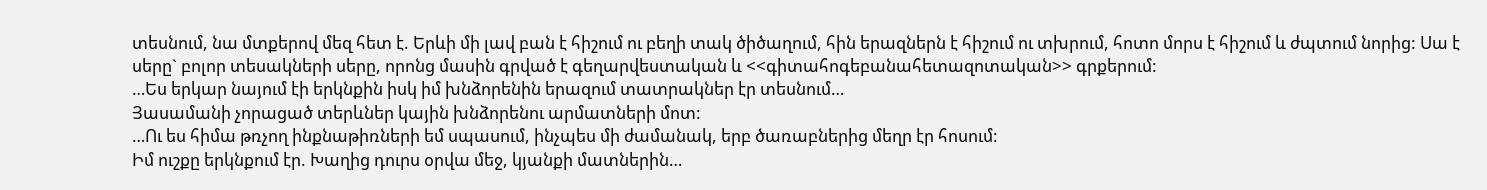տեսնում, նա մտքերով մեզ հետ է. Երևի մի լավ բան է հիշում ու բեղի տակ ծիծաղում, հին երազներն է հիշում ու տխրում, հոտո մորս է հիշում և ժպտում նորից: Սա է սերը` բոլոր տեսակների սերը, որոնց մասին գրված է գեղարվեստական և <<գիտահոգեբանահետազոտական>> գրքերում:
…Ես երկար նայում էի երկնքին իսկ իմ խնձորենին երազում տատրակներ էր տեսնում…
Յասամանի չորացած տերևներ կային խնձորենու արմատների մոտ:
…Ու ես հիմա թռչող ինքնաթիռների եմ սպասում, ինչպես մի ժամանակ, երբ ծառաբներից մեղր էր հոսում:
Իմ ուշքը երկնքում էր. Խաղից դուրս օրվա մեջ, կյանքի մատներին…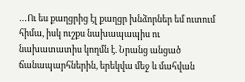…Ու ես քաղցրից էլ քաղցր խնձորներ եմ ուտում հիմա, իսկ ուշքս նախապապիս ու նախատատիս կողմն է. Նրանց անցած ճանապարհներին, երեկվա մեջ և մահվան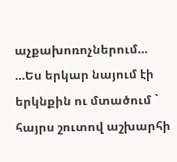աչքախոռոչներում…
…Ես երկար նայում էի երկնքին ու մտածում ` հայրս շուտով աշխարհի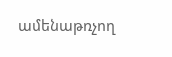ամենաթռչող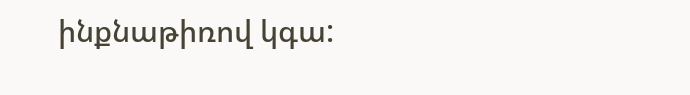ինքնաթիռով կգա: